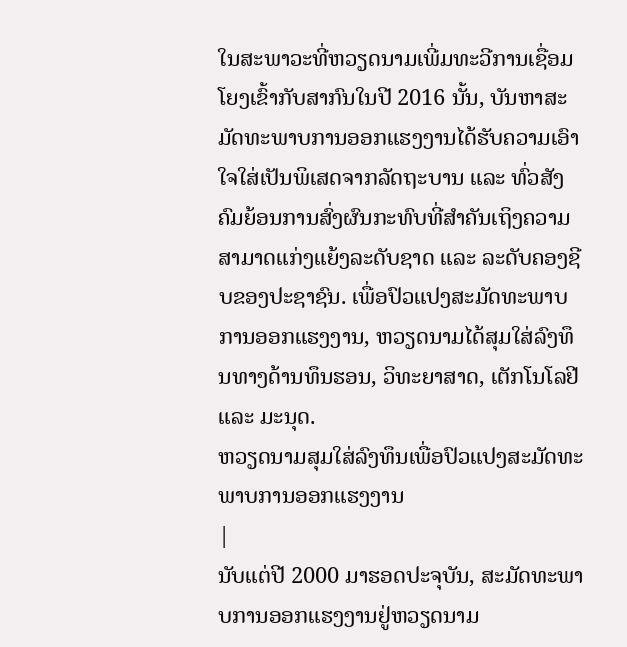ໃນສະພາວະທີ່ຫວຽດນາມເພີ່ມທະວີການເຊື່ອມໂຍງເຂົ້າກັບສາກົນໃນປີ 2016 ນັ້ນ, ບັນຫາສະມັດທະພາບການອອກແຮງງານໄດ້ຮັບຄວາມເອົາໃຈໃສ່ເປັນພິເສດຈາກລັດຖະບານ ແລະ ທົ່ວສັງຄົມຍ້ອນການສົ່ງຜົນກະທົບທີ່ສຳຄັນເຖິງຄວາມສາມາດແກ່ງແຍ້ງລະດັບຊາດ ແລະ ລະດັບຄອງຊີບຂອງປະຊາຊົນ. ເພື່ອປົວແປງສະມັດທະພາບການອອກແຮງງານ, ຫວຽດນາມໄດ້ສຸມໃສ່ລົງທຶນທາງດ້ານທຶນຮອນ, ວິທະຍາສາດ, ເຕັກໂນໂລຢີ ແລະ ມະນຸດ.
ຫວຽດນາມສຸມໃສ່ລົງທຶນເພື່ອປົວແປງສະມັດທະພາບການອອກແຮງງານ
|
ນັບແຕ່ປີ 2000 ມາຮອດປະຈຸບັນ, ສະມັດທະພາບການອອກແຮງງານຢູ່ຫວຽດນາມ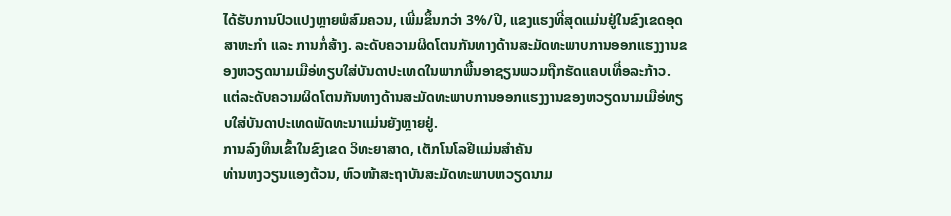ໄດ້ຮັບການປົວແປງຫຼາຍພໍສົມຄວນ, ເພີ່ມຂຶ້ນກວ່າ 3%/ປີ, ແຂງແຮງທີ່ສຸດແມ່ນຢູ່ໃນຂົງເຂດອຸດສາຫະກຳ ແລະ ການກໍ່ສ້າງ. ລະດັບຄວາມຜິດໂຕນກັນທາງດ້ານສະມັດທະພາບການອອກແຮງງານຂອງຫວຽດນາມເມືອ່ທຽບໃສ່ບັນດາປະເທດໃນພາກພື້ນອາຊຽນພວມຖືກຮັດແຄບເທື່ອລະກ້າວ. ແຕ່ລະດັບຄວາມຜິດໂຕນກັນທາງດ້ານສະມັດທະພາບການອອກແຮງງານຂອງຫວຽດນາມເມືອ່ທຽບໃສ່ບັນດາປະເທດພັດທະນາແມ່ນຍັງຫຼາຍຢູ່.
ການລົງທຶນເຂົ້າໃນຂົງເຂດ ວິທະຍາສາດ, ເຕັກໂນໂລຢີແມ່ນສຳຄັນ
ທ່ານຫງວຽນແອງຕ້ວນ, ຫົວໜ້າສະຖາບັນສະມັດທະພາບຫວຽດນາມ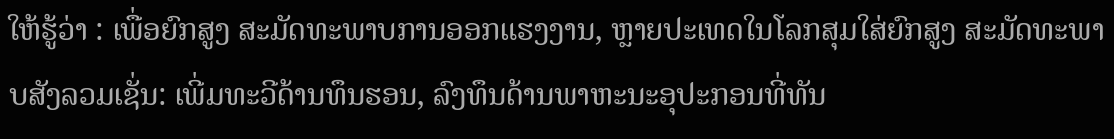ໃຫ້ຮູ້ວ່າ : ເພື່ອຍົກສູງ ສະມັດທະພາບການອອກແຮງງານ, ຫຼາຍປະເທດໃນໂລກສຸມໃສ່ຍົກສູງ ສະມັດທະພາບສັງລວມເຊັ່ນ: ເພີ່ມທະວີດ້ານທຶນຮອນ, ລົງທຶນດ້ານພາຫະນະອຸປະກອນທີ່ທັນ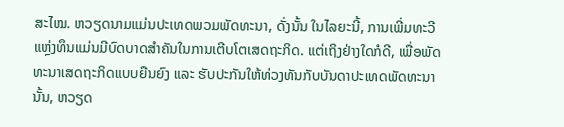ສະໄໝ. ຫວຽດນາມແມ່ນປະເທດພວມພັດທະນາ, ດັ່ງນັ້ນ ໃນໄລຍະນີ້, ການເພີ່ມທະວີແຫຼ່ງທຶນແມ່ນມີບົດບາດສຳຄັນໃນການເຕີບໂຕເສດຖະກິດ. ແຕ່ເຖິງຢ່າງໃດກໍດີ, ເພື່ອພັດທະນາເສດຖະກິດແບບຍືນຍົງ ແລະ ຮັບປະກັນໃຫ້ທ່ວງທັນກັບບັນດາປະເທດພັດທະນານັ້ນ, ຫວຽດ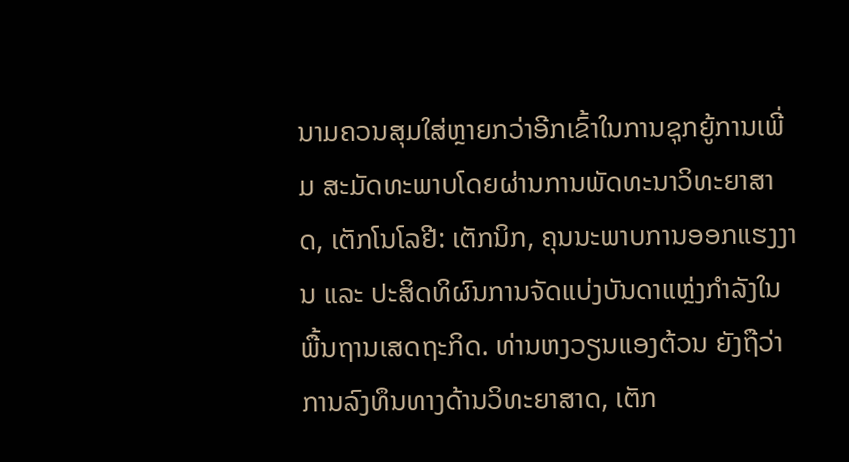ນາມຄວນສຸມໃສ່ຫຼາຍກວ່າອີກເຂົ້າໃນການຊຸກຍູ້ການເພີ່ມ ສະມັດທະພາບໂດຍຜ່ານການພັດທະນາວິທະຍາສາດ, ເຕັກໂນໂລຢີ: ເຕັກນິກ, ຄຸນນະພາບການອອກແຮງງານ ແລະ ປະສິດທິຜົນການຈັດແບ່ງບັນດາແຫຼ່ງກຳລັງໃນພື້ນຖານເສດຖະກິດ. ທ່ານຫງວຽນແອງຕ້ວນ ຍັງຖືວ່າ ການລົງທຶນທາງດ້ານວິທະຍາສາດ, ເຕັກ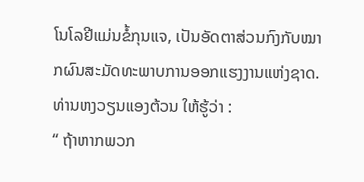ໂນໂລຢີແມ່ນຂໍ້ກຸນແຈ, ເປັນອັດຕາສ່ວນກົງກັບໝາກຜົນສະມັດທະພາບການອອກແຮງງານແຫ່ງຊາດ. ທ່ານຫງວຽນແອງຕ້ວນ ໃຫ້ຮູ້ວ່າ :
“ ຖ້າຫາກພວກ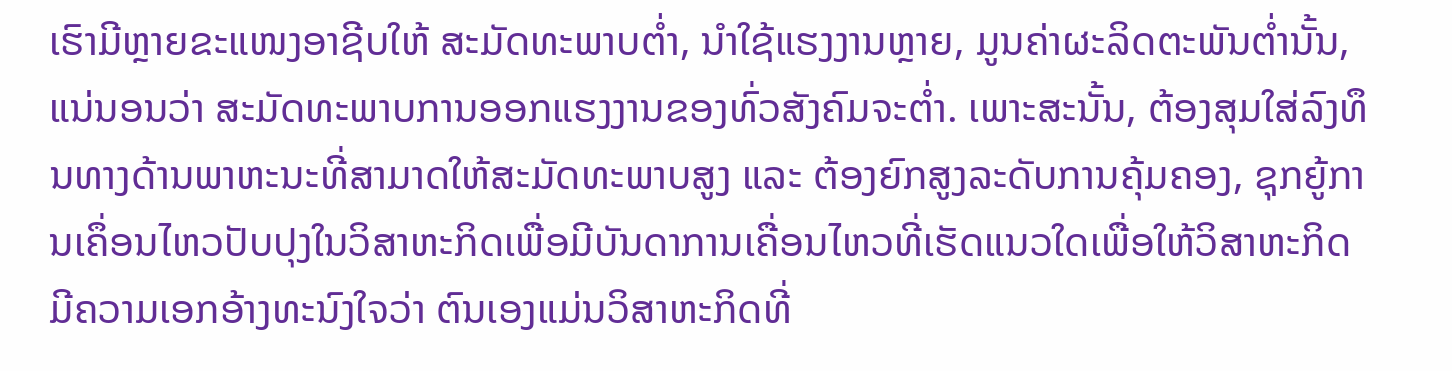ເຮົາມີຫຼາຍຂະແໜງອາຊີບໃຫ້ ສະມັດທະພາບຕ່ຳ, ນຳໃຊ້ແຮງງານຫຼາຍ, ມູນຄ່າຜະລິດຕະພັນຕ່ຳນັ້ນ, ແນ່ນອນວ່າ ສະມັດທະພາບການອອກແຮງງານຂອງທົ່ວສັງຄົມຈະຕ່ຳ. ເພາະສະນັ້ນ, ຕ້ອງສຸມໃສ່ລົງທຶນທາງດ້ານພາຫະນະທີ່ສາມາດໃຫ້ສະມັດທະພາບສູງ ແລະ ຕ້ອງຍົກສູງລະດັບການຄຸ້ມຄອງ, ຊຸກຍູ້ການເຄຶ່ອນໄຫວປັບປຸງໃນວິສາຫະກິດເພື່ອມີບັນດາການເຄື່ອນໄຫວທີ່ເຮັດແນວໃດເພື່ອໃຫ້ວິສາຫະກິດມີຄວາມເອກອ້າງທະນົງໃຈວ່າ ຕົນເອງແມ່ນວິສາຫະກິດທີ່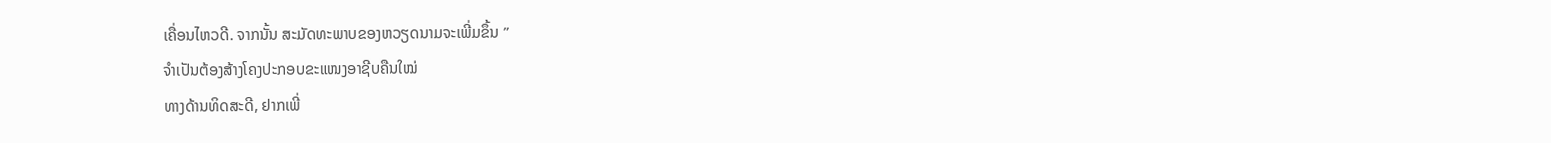ເຄື່ອນໄຫວດີ. ຈາກນັ້ນ ສະມັດທະພາບຂອງຫວຽດນາມຈະເພີ່ມຂຶ້ນ ”
ຈຳເປັນຕ້ອງສ້າງໂຄງປະກອບຂະແໜງອາຊີບຄືນໃໝ່
ທາງດ້ານທິດສະດີ, ຢາກເພີ່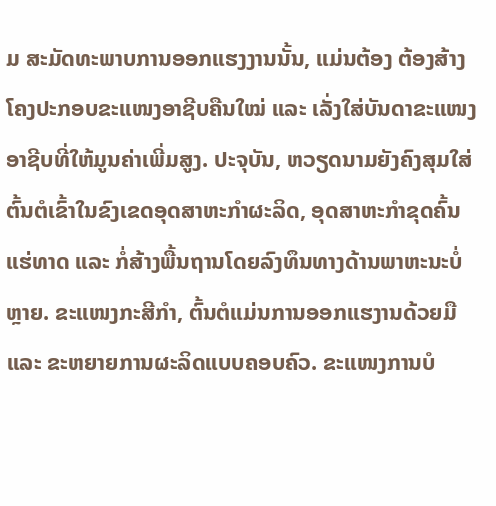ມ ສະມັດທະພາບການອອກແຮງງານນັ້ນ, ແມ່ນຕ້ອງ ຕ້ອງສ້າງໂຄງປະກອບຂະແໜງອາຊີບຄືນໃໝ່ ແລະ ເລັ່ງໃສ່ບັນດາຂະແໜງອາຊີບທີ່ໃຫ້ມູນຄ່າເພີ່ມສູງ. ປະຈຸບັນ, ຫວຽດນາມຍັງຄົງສຸມໃສ່ຕົ້ນຕໍເຂົ້າໃນຂົງເຂດອຸດສາຫະກຳຜະລິດ, ອຸດສາຫະກຳຂຸດຄົ້ນແຮ່ທາດ ແລະ ກໍ່ສ້າງພື້ນຖານໂດຍລົງທຶນທາງດ້ານພາຫະນະບໍ່ຫຼາຍ. ຂະແໜງກະສີກຳ, ຕົ້ນຕໍແມ່ນການອອກແຮງານດ້ວຍມື ແລະ ຂະຫຍາຍການຜະລິດແບບຄອບຄົວ. ຂະແໜງການບໍ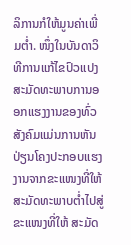ລິການກໍໃຫ້ມູນຄ່າເພີ່ມຕ່ຳ. ໜຶ່ງໃນບັນດາວິທີການແກ້ໄຂປົວແປງ ສະມັດທະພາບການອອກແຮງງານຂອງທົ່ວສັງຄົມແມ່ນການຫັນປ່ຽນໂຄງປະກອບແຮງງານຈາກຂະແໜງທີ່ໃຫ້ ສະມັດທະພາບຕ່ຳໄປສູ່ຂະແໜງທີ່ໃຫ້ ສະມັດ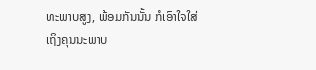ທະພາບສູງ, ພ້ອມກັນນັ້ນ ກໍເອົາໃຈໃສ່ເຖິງຄຸນນະພາບ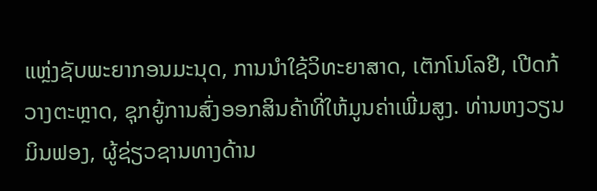ແຫຼ່ງຊັບພະຍາກອນມະນຸດ, ການນຳໃຊ້ວິທະຍາສາດ, ເຕັກໂນໂລຢີ, ເປີດກ້ວາງຕະຫຼາດ, ຊຸກຍູ້ການສົ່ງອອກສິນຄ້າທີ່ໃຫ້ມູນຄ່າເພີ່ມສູງ. ທ່ານຫງວຽນມິນຟອງ, ຜູ້ຊ່ຽວຊານທາງດ້ານ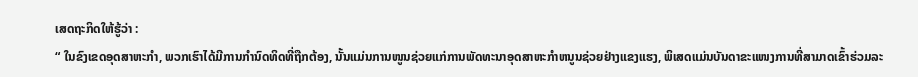ເສດຖະກິດໃຫ້ຮູ້ວ່າ :
“ ໃນຂົງເຂດອຸດສາຫະກຳ, ພວກເຮົາໄດ້ມີການກຳນົດທິດທີ່ຖືກຕ້ອງ, ນັ້ນແມ່ນການໜູນຊ່ວຍແກ່ການພັດທະນາອຸດສາຫະກຳຫນູນຊ່ວຍຢ່າງແຂງແຮງ, ພິເສດແມ່ນບັນດາຂະແໜງການທີ່ສາມາດເຂົ້າຮ່ວມລະ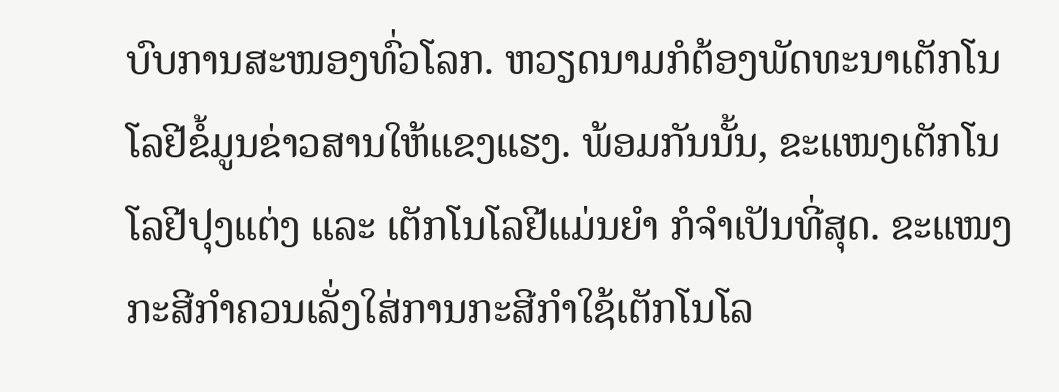ບົບການສະໜອງທົ່ວໂລກ. ຫວຽດນາມກໍຕ້ອງພັດທະນາເຕັກໂນໂລຢີຂໍ້ມູນຂ່າວສານໃຫ້ແຂງແຮງ. ພ້ອມກັນນັ້ນ, ຂະແໜງເຕັກໂນໂລຢີປຸງແຕ່ງ ແລະ ເຕັກໂນໂລຢີແມ່ນຍຳ ກໍຈຳເປັນທີ່ສຸດ. ຂະແໜງກະສີກຳຄວນເລັ່ງໃສ່ການກະສີກຳໃຊ້ເຕັກໂນໂລ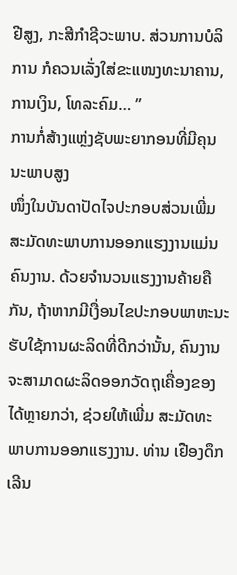ຢີສູງ, ກະສີກຳຊີວະພາບ. ສ່ວນການບໍລິການ ກໍຄວນເລັ່ງໃສ່ຂະແໜງທະນາຄານ, ການເງິນ, ໂທລະຄົມ… ”
ການກໍ່ສ້າງແຫຼ່ງຊັບພະຍາກອນທີ່ມີຄຸນນະພາບສູງ
ໜຶ່ງໃນບັນດາປັດໄຈປະກອບສ່ວນເພີ່ມ ສະມັດທະພາບການອອກແຮງງານແມ່ນຄົນງານ. ດ້ວຍຈຳນວນແຮງງານຄ້າຍຄືກັນ, ຖ້າຫາກມີເງື່ອນໄຂປະກອບພາຫະນະຮັບໃຊ້ການຜະລິດທີ່ດີກວ່ານັ້ນ, ຄົນງານຈະສາມາດຜະລິດອອກວັດຖຸເຄື່ອງຂອງໄດ້ຫຼາຍກວ່າ, ຊ່ວຍໃຫ້ເພີ່ມ ສະມັດທະພາບການອອກແຮງງານ. ທ່ານ ເຢືອງດຶກເລີນ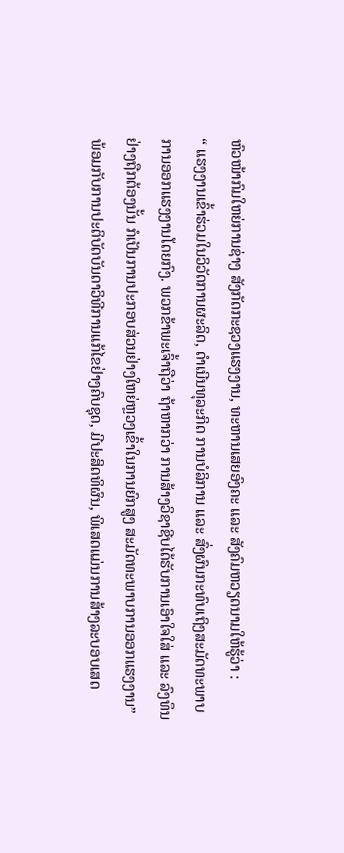ຫົວໜ້າກົມໃຫຍ່ການຊ່າງ ສັງກັດກະຊວງແຮງງານ, ທະຫານເສຍອົງຄະ ແລະ ສັງຄົມຫວຽດນາມໃຫ້ຮູ້ວ່າ :
“ ແຮງງານເຂົ້າຮ່ວມໃນວິວັດການຜະລິດ, ດຳເນີນທຸລະກິດ ການບໍລິການ ແລະ ສົ່ງຜົນກະທົບເຖິງສະມັດທະພາບການອອກແຮງງານໂດຍກົງ. ພວກຂ້າພະເຈົ້າຖືວ່າ ຖ້າຫາກວ່າ ການສ້າງວິຊາຊີບໄດ້ຮັບການເອົາໃຈໃສ່ ແລະ ລົງທຶນຢ່າງຖືກຕ້ອງນັ້ນ ກໍເປັນການປະກອບສ່ວນຢ່າງໃຫຍ່ຫຼວງເຂົ້າໃນການຍົກສູງ ສະມັດທະພາບການອອກແຮງງານ”
ພ້ອມກັບການປະຕິບັດບັນດາວິທີການແກ້ໄຂຢ່າງຄົບຊຸດ, ມີປະສິດທິຜົນ, ພິເສດແມ່ນການສ້າງລະບອບເສດ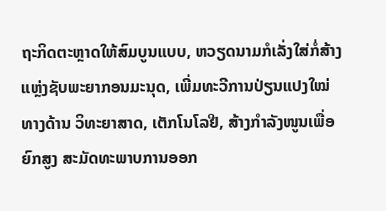ຖະກິດຕະຫຼາດໃຫ້ສົມບູນແບບ, ຫວຽດນາມກໍເລັ່ງໃສ່ກໍ່ສ້າງແຫຼ່ງຊັບພະຍາກອນມະນຸດ, ເພີ່ມທະວີການປ່ຽນແປງໃໝ່ທາງດ້ານ ວິທະຍາສາດ, ເຕັກໂນໂລຢີ, ສ້າງກຳລັງໜູນເພື່ອຍົກສູງ ສະມັດທະພາບການອອກ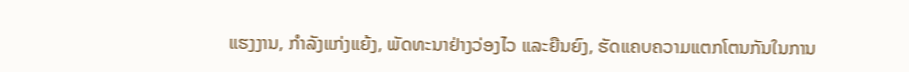ແຮງງານ, ກຳລັງແກ່ງແຍ້ງ, ພັດທະນາຢ່າງວ່ອງໄວ ແລະຍືນຍົງ, ຮັດແຄບຄວາມແຕກໂຕນກັນໃນການ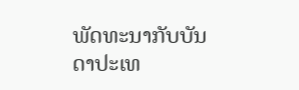ພັດທະນາກັບບັນດາປະເທ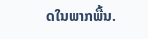ດໃນພາກພື້ນ.